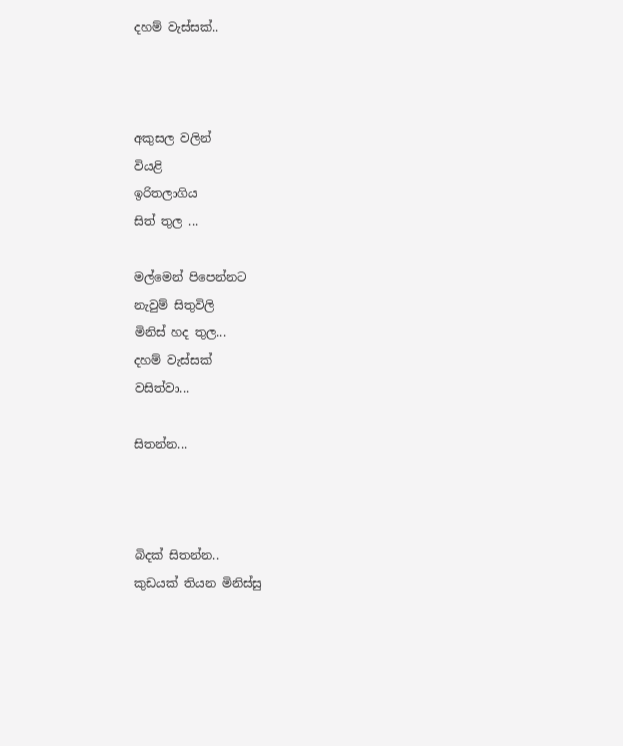දහම් වැස්සක්..



අකුසල වලින්
වියළි
ඉරිතලාගිය
සිත් තුල ...

මල්මෙන් පිපෙන්න‍ට
නැවුම් සිතුවිලි
මිනිස් හද තුල...
දහම් වැස්සක්
වසිත්ව‍ා...

සිතන්න...



බිදක් සිතන්න..
කුඩයක් තියන මිනිස්සු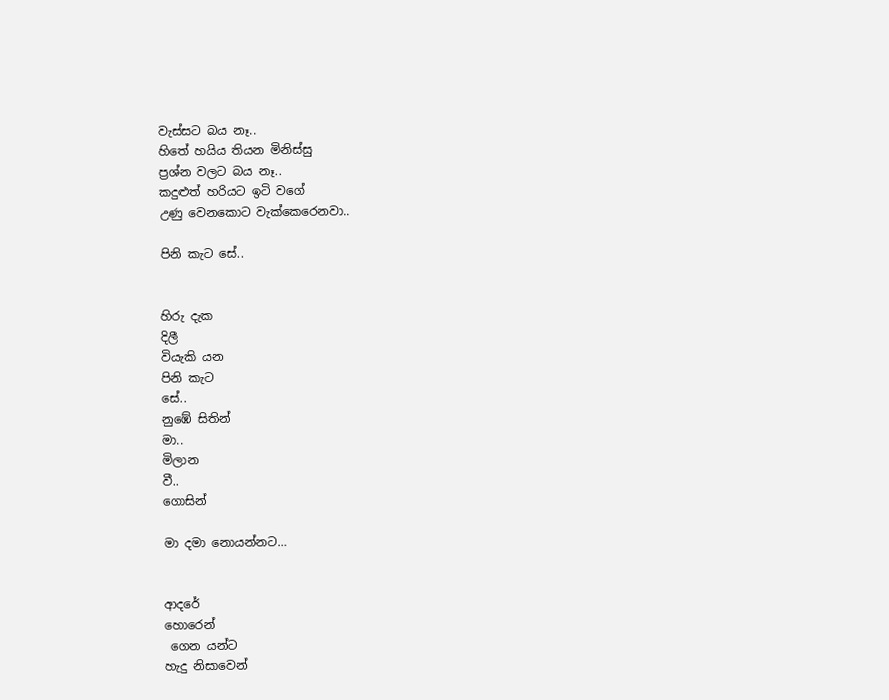වැස්ස‍ට බය නෑ..
හිතේ හයිය තියන මිනිස්සු
ප්‍රශ්න වලට බය නෑ..
කදුළුත් හරියට ඉටි වගේ
උණු වෙනකොට වැක්කෙරෙනව‍ා..

පිනි කැට සේ..


හිරු දැක
දිලී
වියැකි යන
පිනි කැට
සේ..
නුඹේ සිතින්
මා..
මිලාන
වී..
ගොසින්

මා දමා නොයන්නට…


ආදරේ
හොරෙන්
 ගෙන යන්ට
හැදු නිසාවෙන්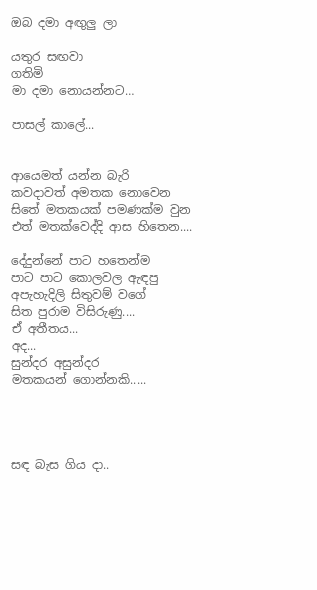ඔබ දමා අඟුලු ලා

යතුර සඟවා
ගතිමි
මා දමා නොයන්නට…

පාසල් කාලේ...


ආයෙමත් යන්න බැරි
කවදාවත් අමතක නොවෙන
සිතේ මතකයක් පමණක්ම වුන
එත් මතක්වෙද්දි ආස හිතෙන....

දේදුන්නේ පාට හතෙන්ම
පාට පාට කොලවල ඇඳපු
අපැහැදිලි සිතුවම් වගේ
සිත පුරාම විසිරුණු....
ඒ අතීතය...
අද...
සුන්දර අසුන්දර
මතකයන් ගොන්නකි.....




සඳ බැස ගිය දා..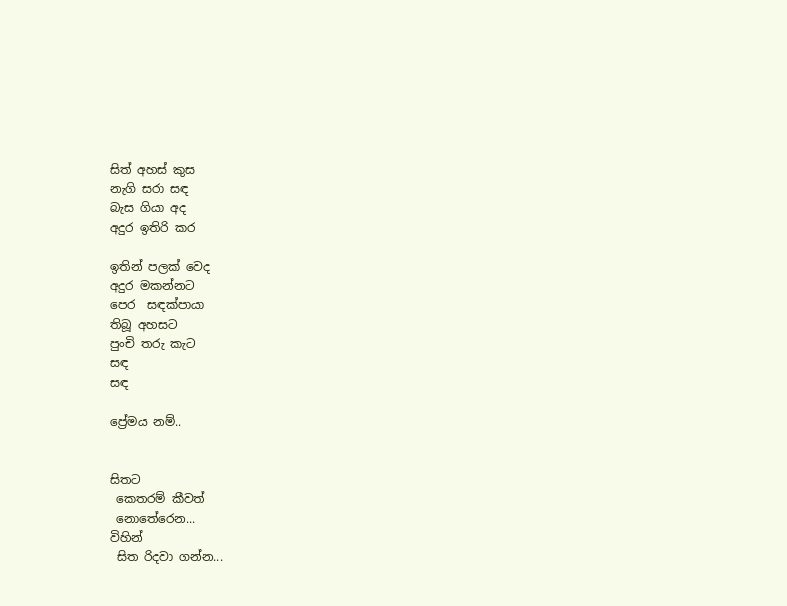සිත් අහස් කුස
නැගි සරා සඳ
බැස ගියා අද
අදුර ඉතිරි කර

ඉතින් පලක් වෙද
අදුර මකන්න‍ට
පෙර  සඳක්පායා
තිබූ අහසට
පුංචි තරු කැට
සඳ
සඳ

ප්‍රේමය නම්..


සිත‍ට
 කෙතරම් කීවත්
 නෙ‍ාතේරෙන...
විහින්
 සිත රිද‍වා ගන්න...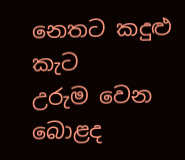නෙත‍ට කදුළු කැට
උරුම වෙන
බෙ‍ාළද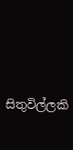සිතුවිල්ලකි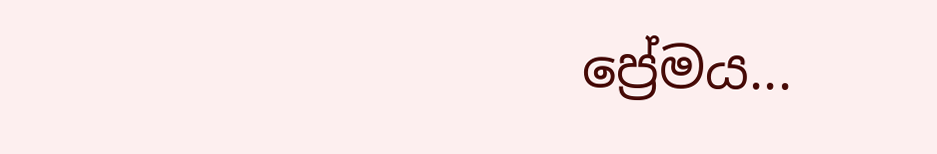ප්‍රේමය...